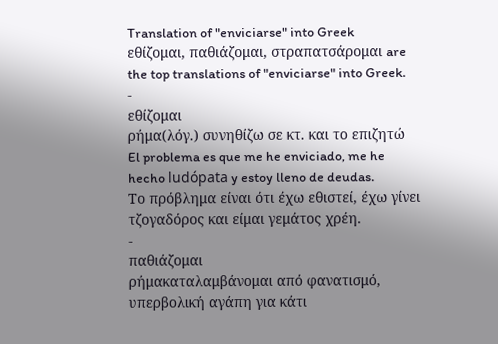Translation of "enviciarse" into Greek
εθίζομαι, παθιάζομαι, στραπατσάρομαι are the top translations of "enviciarse" into Greek.
-
εθίζομαι
ρήμα(λόγ.) συνηθίζω σε κτ. και το επιζητώ
El problema es que me he enviciado, me he hecho ludópata y estoy lleno de deudas.
Το πρόβλημα είναι ότι έχω εθιστεί, έχω γίνει τζογαδόρος και είμαι γεμάτος χρέη.
-
παθιάζομαι
ρήμακαταλαμβάνομαι από φανατισμό, υπερβολική αγάπη για κάτι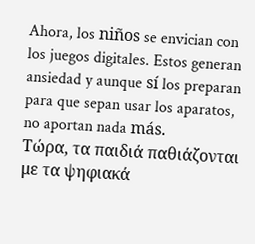Ahora, los niños se envician con los juegos digitales. Estos generan ansiedad y aunque sí los preparan para que sepan usar los aparatos, no aportan nada más.
Τώρα, τα παιδιά παθιάζονται με τα ψηφιακά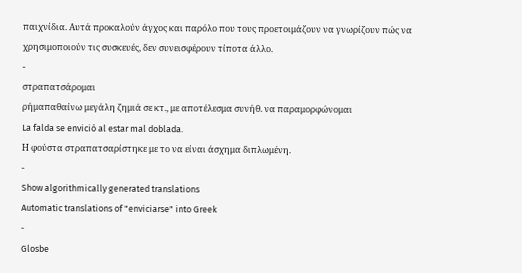παιχνίδια. Αυτά προκαλούν άγχος και παρόλο που τους προετοιμάζουν να γνωρίζουν πώς να χρησιμοποιούν τις συσκευές, δεν συνεισφέρουν τίποτα άλλο.
-
στραπατσάρομαι
ρήμαπαθαίνω μεγάλη ζημιά σε κτ., με αποτέλεσμα συνήθ. να παραμορφώνομαι
La falda se envició al estar mal doblada.
Η φούστα στραπατσαρίστηκε με το να είναι άσχημα διπλωμένη.
-
Show algorithmically generated translations
Automatic translations of "enviciarse" into Greek
-
Glosbe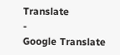Translate
-
Google Translate